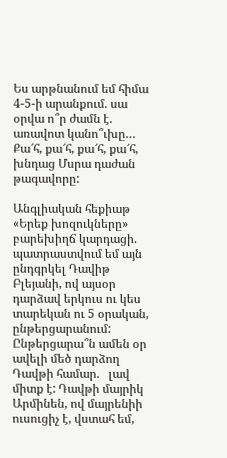Ես արթնանում եմ հիմա 4-5-ի արանքում. սա օրվա ո՞ր ժամն է. առավոտ կանո՞ւխը… Քա՜հ, քա՜հ, քա՜հ, քա՜հ, խնդաց Մսրա դաժան թագավորը:

Անգլիական հեքիաթ «Երեք խոզուկները» բարեխիղճ կարդացի. պատրաստվում եմ այն ընդգրկել Դավիթ Բլեյանի, ով այսօր դարձավ երկուս ու կես տարեկան ու 5 օրական, ընթերցարանում: Ընթերցարա՞ն ամեն օր ավելի մեծ դարձող Դավթի համար.   լավ միտք է: Դավթի մայրիկ Արմինեն, ով մայրենիի ուսուցիչ է, վստահ եմ,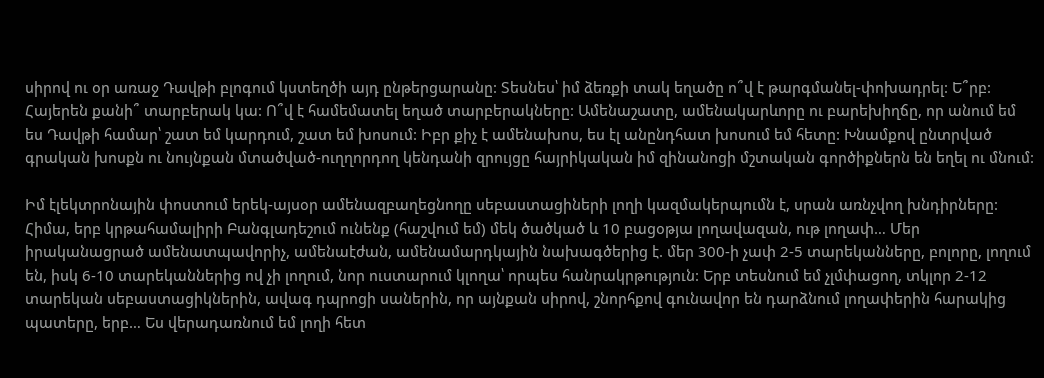սիրով ու օր առաջ Դավթի բլոգում կստեղծի այդ ընթերցարանը: Տեսնես՝ իմ ձեռքի տակ եղածը ո՞վ է թարգմանել-փոխադրել: Ե՞րբ: Հայերեն քանի՞ տարբերակ կա: Ո՞վ է համեմատել եղած տարբերակները: Ամենաշատը, ամենակարևորը ու բարեխիղճը, որ անում եմ ես Դավթի համար՝ շատ եմ կարդում, շատ եմ խոսում: Իբր քիչ է ամենախոս, ես էլ անընդհատ խոսում եմ հետը: Խնամքով ընտրված գրական խոսքն ու նույնքան մտածված-ուղղորդող կենդանի զրույցը հայրիկական իմ զինանոցի մշտական գործիքներն են եղել ու մնում:

Իմ էլեկտրոնային փոստում երեկ-այսօր ամենազբաղեցնողը սեբաստացիների լողի կազմակերպումն է, սրան առնչվող խնդիրները: Հիմա, երբ կրթահամալիրի Բանգլադեշում ունենք (հաշվում եմ) մեկ ծածկած և 10 բացօթյա լողավազան, ութ լողափ… Մեր իրականացրած ամենատպավորիչ, ամենաէժան, ամենամարդկային նախագծերից է. մեր 300-ի չափ 2-5 տարեկանները, բոլորը, լողում են, իսկ 6-10 տարեկաններից ով չի լողում, նոր ուստարում կլողա՝ որպես հանրակրթություն: Երբ տեսնում եմ չլմփացող, տկլոր 2-12 տարեկան սեբաստացիկներին, ավագ դպրոցի սաներին, որ այնքան սիրով, շնորհքով գունավոր են դարձնում լողափերին հարակից պատերը, երբ… Ես վերադառնում եմ լողի հետ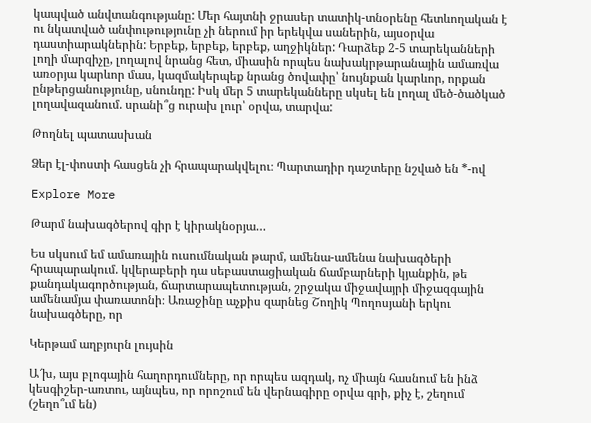կապված անվտանգությանը: Մեր հայտնի ջրասեր տատիկ-տնօրենը հետևողական է ու նկատված անփութությունը չի ներում իր երեկվա սաներին, այսօրվա դաստիարակներին: Երբեք, երբեք, երբեք, աղջիկներ: Դարձեք 2-5 տարեկանների լողի մարզիչը, լողալով նրանց հետ, միասին որպես նախակրթարանային ամառվա առօրյա կարևոր մաս, կազմակերպեք նրանց ծովափը՝ նույնքան կարևոր, որքան ընթերցանությունը, սնունդը: Իսկ մեր 5 տարեկանները սկսել են լողալ մեծ-ծածկած լողավազանում. սրանի՞ց ուրախ լուր՝ օրվա, տարվա:

Թողնել պատասխան

Ձեր էլ-փոստի հասցեն չի հրապարակվելու։ Պարտադիր դաշտերը նշված են *-ով

Explore More

Թարմ նախագծերով գիր է կիրակնօրյա…

Ես սկսում եմ ամառային ուսումնական թարմ, ամենա-ամենա նախագծերի հրապարակում. կվերաբերի դա սեբաստացիական ճամբարների կյանքին, թե քանդակագործության, ճարտարապետության, շրջակա միջավայրի միջազգային ամենամյա փառատոնի։ Առաջինը աչքիս զարնեց Շողիկ Պողոսյանի երկու նախագծերը, որ

Կերթամ աղբյուրն լույսին

Ա՜խ, այս բլոգային հաղորդումները, որ որպես ազդակ, ոչ միայն հասնում են ինձ կեսգիշեր-առտու, այնպես, որ որոշում են վերնագիրը օրվա գրի, քիչ է, շեղում (շեղո՞ւմ են)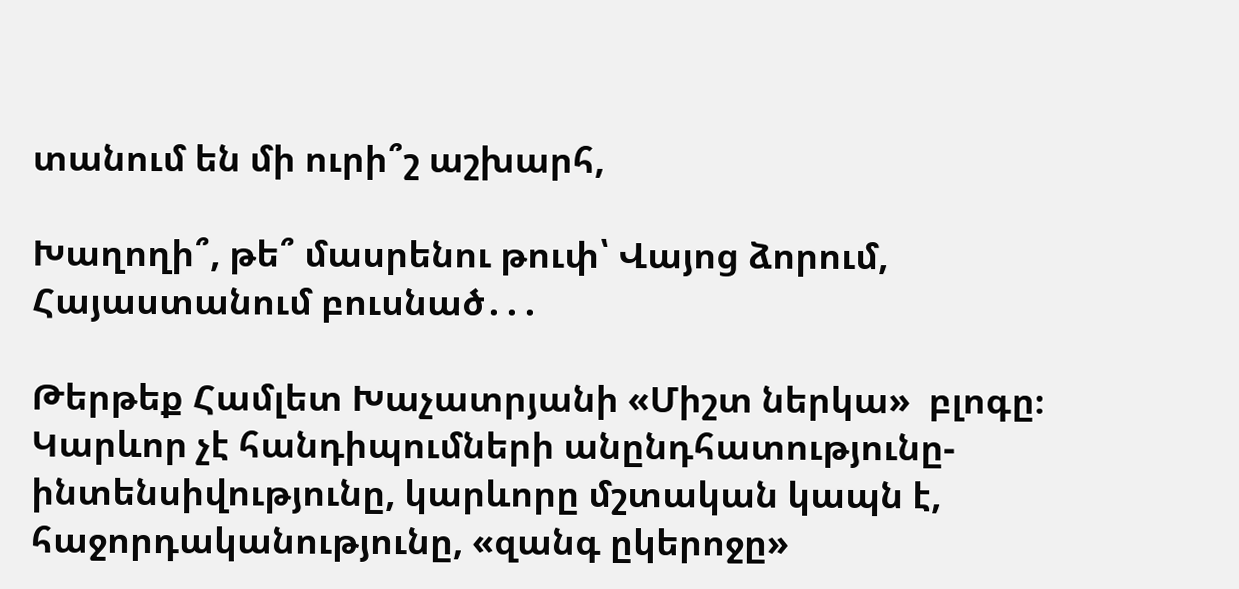տանում են մի ուրի՞շ աշխարհ,

Խաղողի՞, թե՞ մասրենու թուփ՝ Վայոց ձորում, Հայաստանում բուսնած․․․

Թերթեք Համլետ Խաչատրյանի «Միշտ ներկա»  բլոգը։ Կարևոր չէ հանդիպումների անընդհատությունը-ինտենսիվությունը, կարևորը մշտական կապն է, հաջորդականությունը, «զանգ ըկերոջը»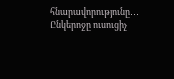հնարավորությունը․․․ Ընկերոջը ուսուցիչ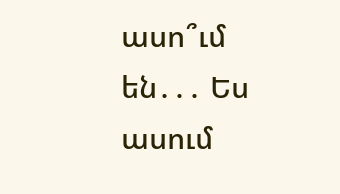ասո՞ւմ են․․․ Ես ասում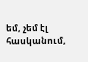եմ, չեմ էլ հասկանում,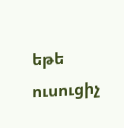եթե ուսուցիչ